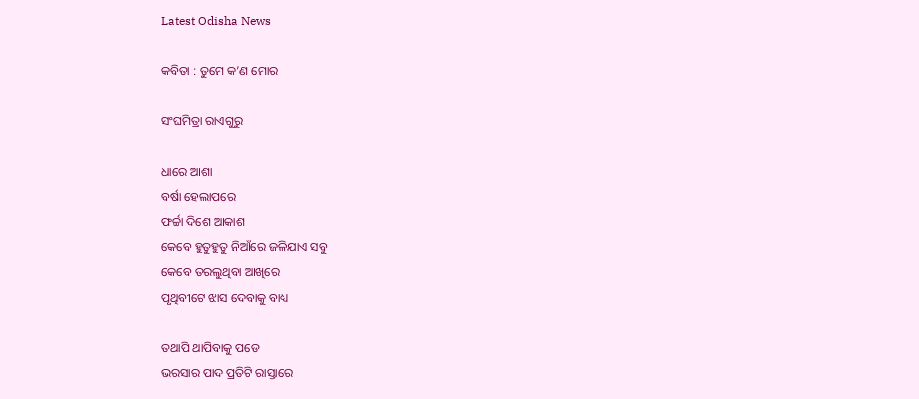Latest Odisha News

କବିତା : ତୁମେ କ’ଣ ମୋର

ସଂଘମିତ୍ରା ରାଏଗୁରୁ

ଧାରେ ଆଶା
ବର୍ଷା ହେଲାପରେ
ଫର୍ଚ୍ଚା ଦିଶେ ଆକାଶ
କେବେ ହୁତୁହୁତୁ ନିଆଁରେ ଜଳିଯାଏ ସବୁ
କେବେ ତରଲୁଥିବା ଆଖିରେ
ପୃଥିବୀଟେ ଝାସ ଦେବାକୁ ବାଧ୍ୟ

ତଥାପି ଥାପିବାକୁ ପଡେ
ଭରସାର ପାଦ ପ୍ରତିଟି ରାସ୍ତାରେ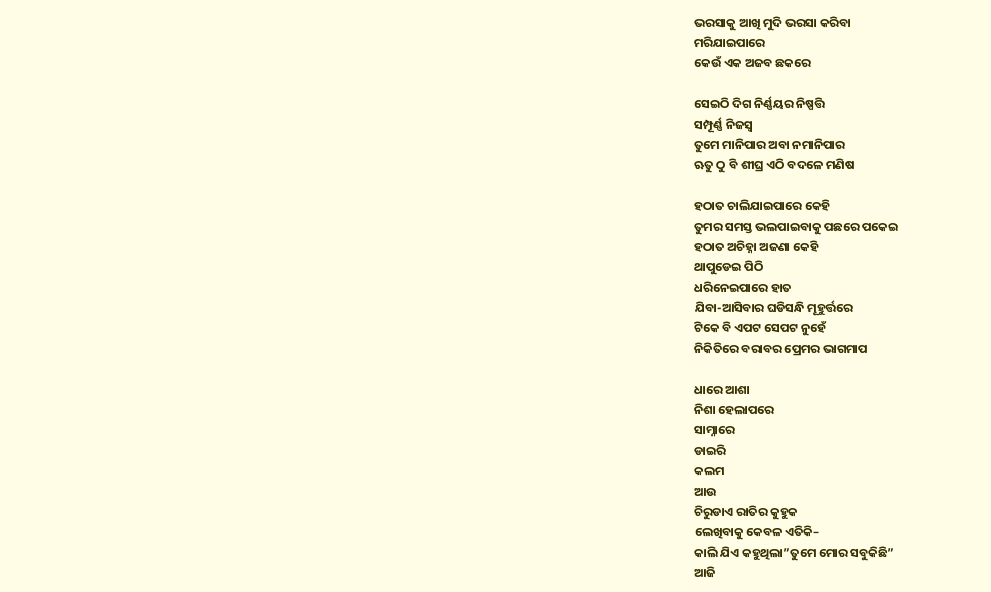ଭରସାକୁ ଆଖି ମୁଦି ଭରସା କରିବା
ମରିଯାଇପାରେ
କେଉଁ ଏକ ଅଜବ ଛକରେ

ସେଇଠି ଦିଗ ନିର୍ଣ୍ଣୟର ନିଷ୍ପତ୍ତି
ସମ୍ପୂର୍ଣ୍ଣ ନିଜସ୍ୱ
ତୁମେ ମାନିପାର ଅବା ନମାନିପାର
ଋତୁ ଠୁ ବି ଶୀଘ୍ର ଏଠି ବଦଳେ ମଣିଷ

ହଠାତ ଚାଲିଯାଇପାରେ କେହି
ତୁମର ସମସ୍ତ ଭଲପାଇବାକୁ ପଛରେ ପକେଇ
ହଠାତ ଅଚିହ୍ନା ଅଜଣା କେହି
ଥାପୁଡେଇ ପିଠି
ଧରିନେଇପାରେ ହାତ
ଯିବା-ଆସିବାର ଘଡିସନ୍ଧି ମୂହୁର୍ତ୍ତରେ
ଟିକେ ବି ଏପଟ ସେପଟ ନୁହେଁ
ନିକିତିରେ ବରାବର ପ୍ରେମର ଭାଗମାପ

ଧାରେ ଆଶା
ନିଶା ହେଲାପରେ
ସାମ୍ନାରେ
ଡାଇରି
କଲମ
ଆଉ
ଚିରୁଡାଏ ରାତିର କୁହୁକ
ଲେଖିବାକୁ କେବଳ ଏତିକି–
କାଲି ଯିଏ କହୁଥିଲା”ତୁମେ ମୋର ସବୁକିଛି”
ଆଜି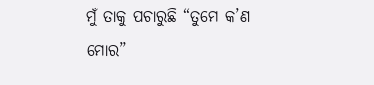ମୁଁ ତାକୁ ପଚାରୁଛି “ତୁମେ କ’ଣ ମୋର”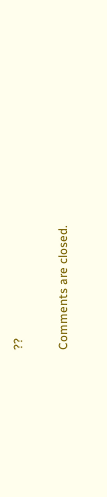??

Comments are closed.